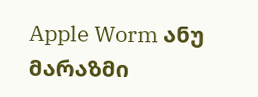Apple Worm ანუ მარაზმი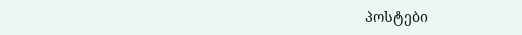პოსტები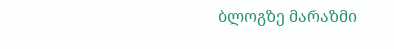ბლოგზე მარაზმი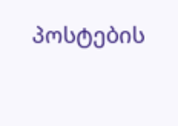პოსტების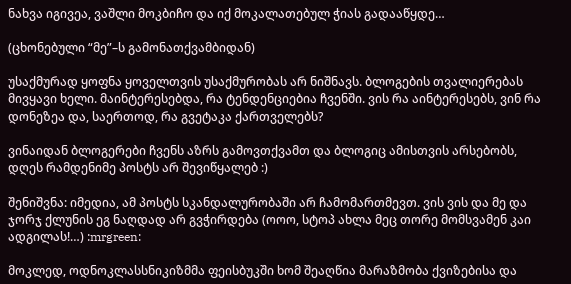ნახვა იგივეა, ვაშლი მოკბიჩო და იქ მოკალათებულ ჭიას გადააწყდე…

(ცხონებული “მე”–ს გამონათქვამბიდან)

უსაქმურად ყოფნა ყოველთვის უსაქმურობას არ ნიშნავს. ბლოგების თვალიერებას მივყავი ხელი. მაინტერესებდა, რა ტენდენციებია ჩვენში. ვის რა აინტერესებს, ვინ რა დონეზეა და, საერთოდ, რა გვეტაკა ქართველებს?

ვინაიდან ბლოგერები ჩვენს აზრს გამოვთქვამთ და ბლოგიც ამისთვის არსებობს,  დღეს რამდენიმე პოსტს არ შევიწყალებ :)

შენიშვნა: იმედია, ამ პოსტს სკანდალურობაში არ ჩამომართმევთ. ვის ვის და მე და ჯორჯ ქლუნის ეგ ნაღდად არ გვჭირდება (ოოო, სტოპ ახლა მეც თორე მომსვამენ კაი ადგილას!…) :mrgreen:

მოკლედ, ოდნოკლასსნიკიზმმა ფეისბუკში ხომ შეაღწია მარაზმობა ქვიზებისა და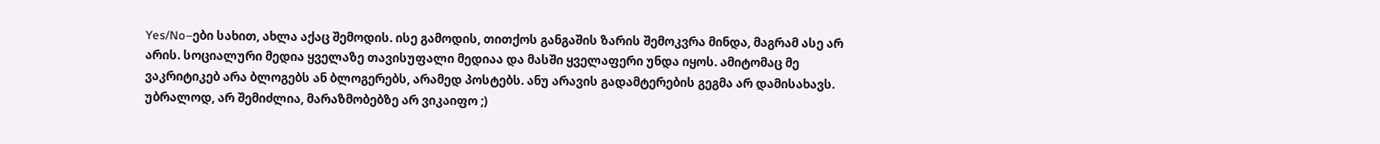Yes/No–ები სახით, ახლა აქაც შემოდის. ისე გამოდის, თითქოს განგაშის ზარის შემოკვრა მინდა, მაგრამ ასე არ არის. სოციალური მედია ყველაზე თავისუფალი მედიაა და მასში ყველაფერი უნდა იყოს. ამიტომაც მე ვაკრიტიკებ არა ბლოგებს ან ბლოგერებს, არამედ პოსტებს. ანუ არავის გადამტერების გეგმა არ დამისახავს. უბრალოდ, არ შემიძლია, მარაზმობებზე არ ვიკაიფო ;)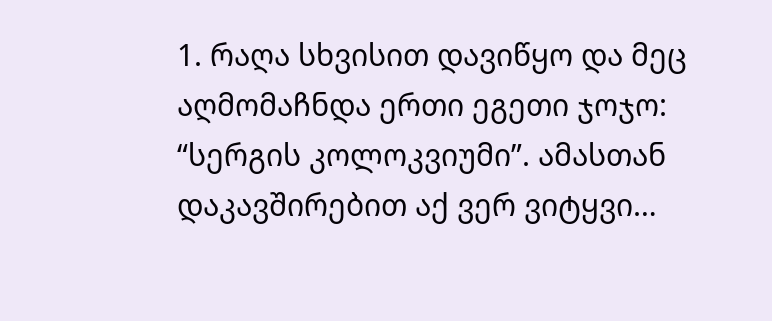1. რაღა სხვისით დავიწყო და მეც აღმომაჩნდა ერთი ეგეთი ჯოჯო: “სერგის კოლოკვიუმი”. ამასთან დაკავშირებით აქ ვერ ვიტყვი…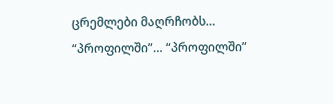ცრემლები მაღრჩობს… “პროფილში”… “პროფილში”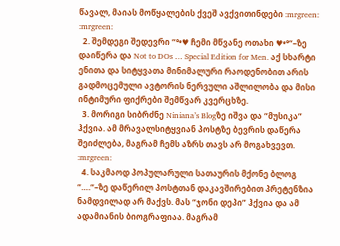წავალ, მაიას მოწყალების ქვეშ ავქვითინდები :mrgreen: :mrgreen:
  2. შემდეგი შედევრი “°•♥ ჩემი მწვანე ოთახი ♥•°“–ზე დაიწერა და Not to DOs … Special Edition for Men. აქ სხარტი ენითა და სიტყვათა მინიმალური რაოდენობით არის გადმოცემული ავტორის ნერვული აშლილობა და მისი ინტიმური ფიქრები შემწვარ კვერცხზე.
  3. მორიგი სიბრძნე Niniana’s Blogზე იშვა და “მუსიკა” ჰქვია. ამ მრავალსიტყვიან პოსტზე ბევრის დაწერა შეიძლება, მაგრამ ჩემს აზრს თავს არ მოგახვევთ. :mrgreen:
  4. საკმაოდ პოპულარული სათაურის მქონე ბლოგ “….“–ზე დაწერილ პოსტთან დაკავშირებით პრეტენზია ნამდვილად არ მაქვს. მას “ჯონი დეპი” ჰქვია და ამ ადამიანის ბიოგრაფიაა. მაგრამ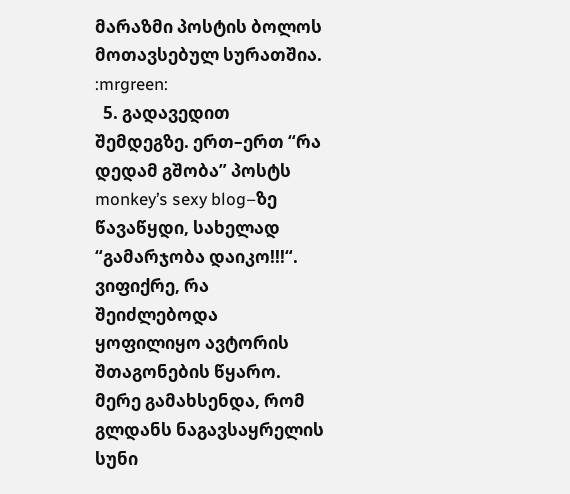მარაზმი პოსტის ბოლოს მოთავსებულ სურათშია. :mrgreen:
  5. გადავედით შემდეგზე. ერთ–ერთ “რა დედამ გშობა” პოსტს monkey’s sexy blog–ზე წავაწყდი, სახელად “გამარჯობა დაიკო!!!“. ვიფიქრე, რა შეიძლებოდა ყოფილიყო ავტორის შთაგონების წყარო. მერე გამახსენდა, რომ გლდანს ნაგავსაყრელის სუნი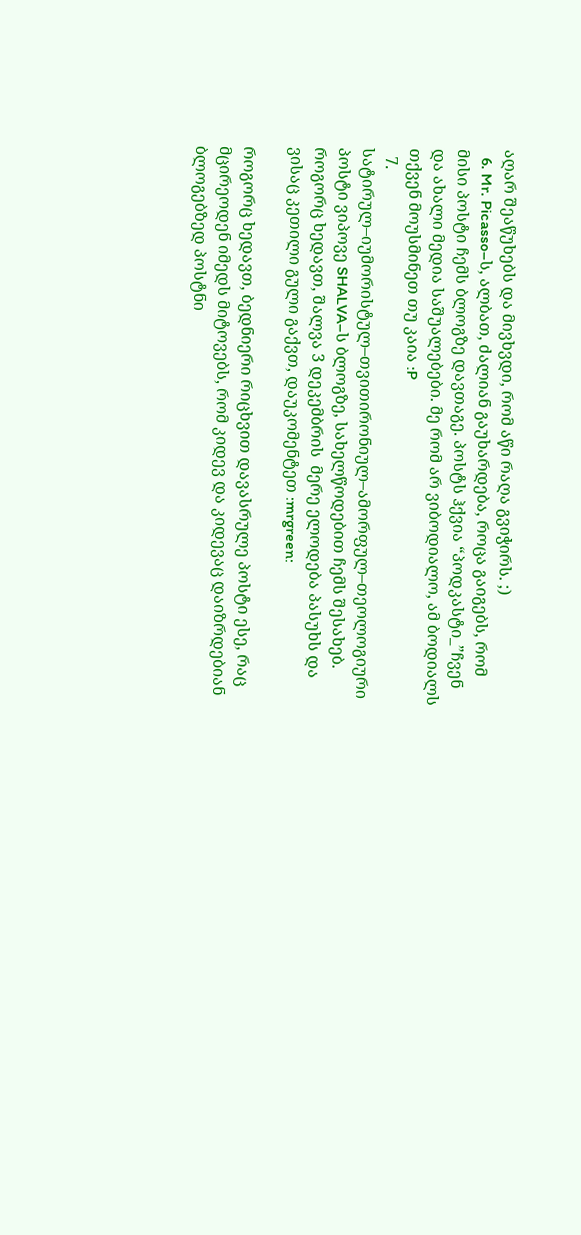აღარ შეაწუხებს და მივხვდი, რომ აწი რაღა გვიჭირს. ;)
  6. Mr. Picasso–ს, ალბათ, ძალიან გაუხარდება, როცა გაიგებს, რომ მისი პოსტი ჩემს ბლოგზე დავთაგე. პოსტს ჰქვია “პოდკასტი_”ჩვენ და ახალი მედია საშუალებები. მე რომ არ ვიბოდიალო, ამ ბოდიალს თქვენ მოუსმინეთ თუ კაია :P
  7. სატირულ–იუმორისტულ–თვითირონიულ–ამორფულ–თეოლოგიური პოსტი ვიპოვე SHALVA–ს ბლოგზე, სახელწოდებით ჩემს შესახებ. როგორც ხედავთ, შალვა 3 დეკემბრის  მერე ელოდება პასუხს და ვისაც კეთილი გული გაქვთ, დაუკომენტეთ :mrgreen:

როგორც ხედავთ, ბედნიერი რიცხვით დავასრულე პოსტი ესე, რაც მცირეოდენ იმედს მიტოვებს, რომ კიდევ და კიდევაც დაიზრდებიან ბლოგებზედ პოსტნი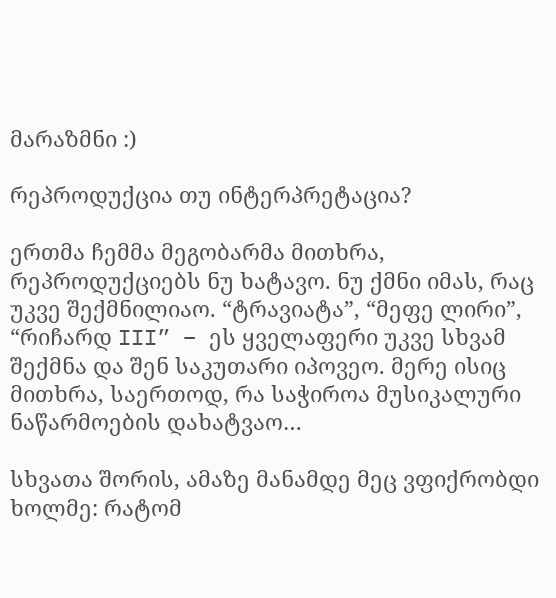მარაზმნი :)

რეპროდუქცია თუ ინტერპრეტაცია?

ერთმა ჩემმა მეგობარმა მითხრა, რეპროდუქციებს ნუ ხატავო. ნუ ქმნი იმას, რაც უკვე შექმნილიაო. “ტრავიატა”, “მეფე ლირი”, “რიჩარდ III” – ეს ყველაფერი უკვე სხვამ შექმნა და შენ საკუთარი იპოვეო. მერე ისიც მითხრა, საერთოდ, რა საჭიროა მუსიკალური ნაწარმოების დახატვაო…

სხვათა შორის, ამაზე მანამდე მეც ვფიქრობდი ხოლმე: რატომ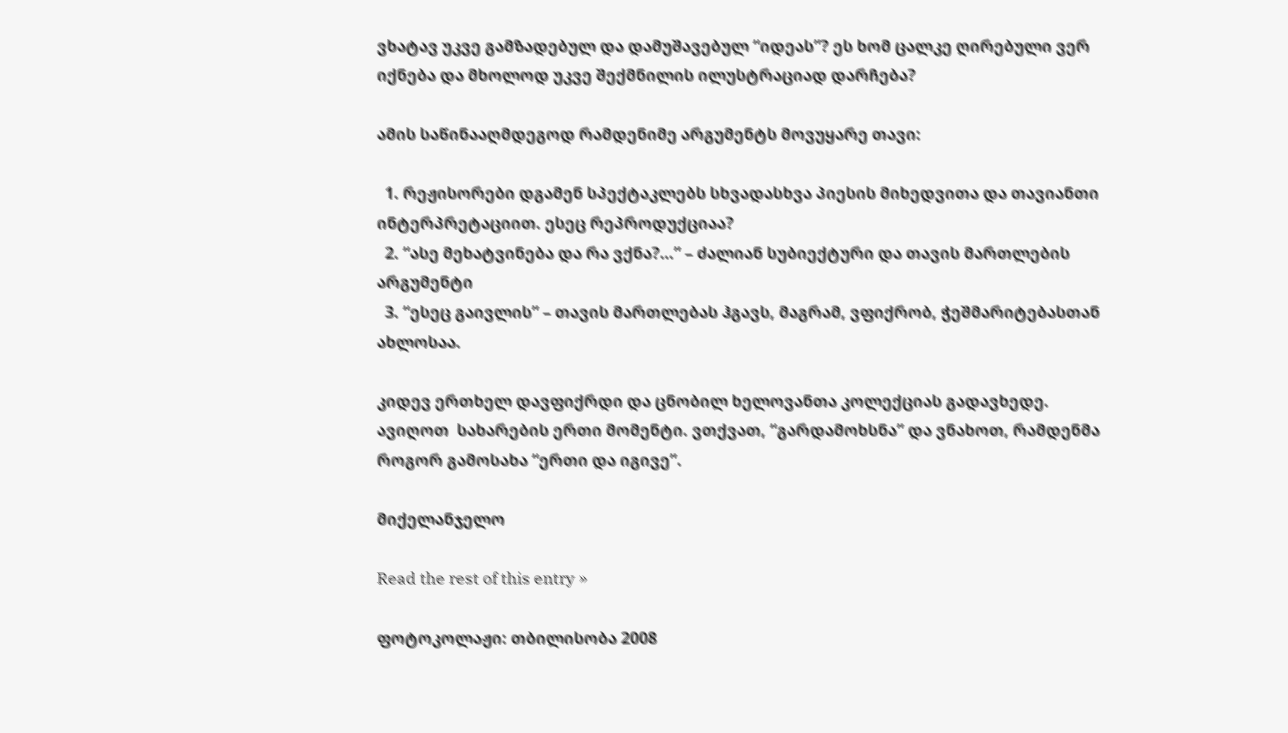ვხატავ უკვე გამზადებულ და დამუშავებულ “იდეას”? ეს ხომ ცალკე ღირებული ვერ იქნება და მხოლოდ უკვე შექმნილის ილუსტრაციად დარჩება?

ამის საწინააღმდეგოდ რამდენიმე არგუმენტს მოვუყარე თავი:

  1. რეჟისორები დგამენ სპექტაკლებს სხვადასხვა პიესის მიხედვითა და თავიანთი ინტერპრეტაციით. ესეც რეპროდუქციაა?
  2. “ასე მეხატვინება და რა ვქნა?…” – ძალიან სუბიექტური და თავის მართლების არგუმენტი
  3. “ესეც გაივლის” – თავის მართლებას ჰგავს, მაგრამ, ვფიქრობ, ჭეშმარიტებასთან ახლოსაა.

კიდევ ერთხელ დავფიქრდი და ცნობილ ხელოვანთა კოლექციას გადავხედე. ავიღოთ  სახარების ერთი მომენტი. ვთქვათ, “გარდამოხსნა” და ვნახოთ, რამდენმა როგორ გამოსახა “ერთი და იგივე”.

მიქელანჯელო

Read the rest of this entry »

ფოტოკოლაჟი: თბილისობა 2008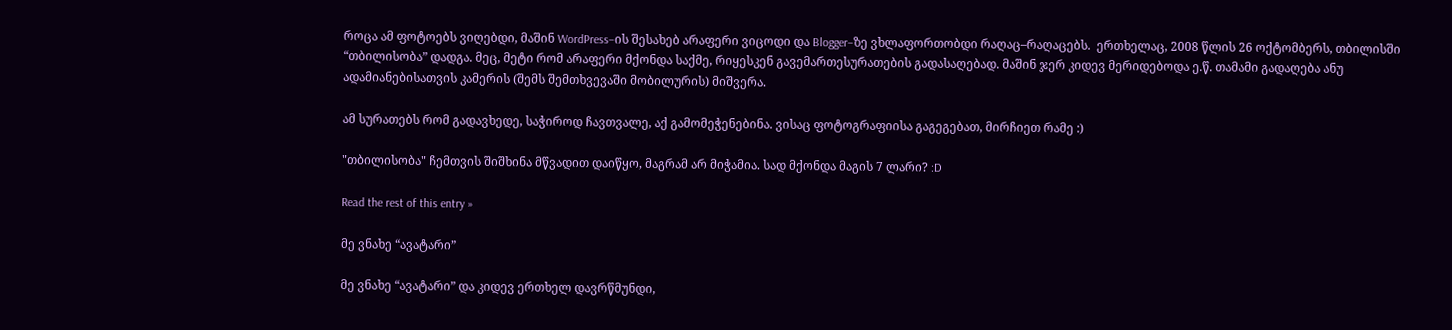როცა ამ ფოტოებს ვიღებდი, მაშინ WordPress–ის შესახებ არაფერი ვიცოდი და Blogger–ზე ვხლაფორთობდი რაღაც–რაღაცებს.  ერთხელაც, 2008 წლის 26 ოქტომბერს, თბილისში “თბილისობა” დადგა. მეც, მეტი რომ არაფერი მქონდა საქმე, რიყესკენ გავემართესურათების გადასაღებად. მაშინ ჯერ კიდევ მერიდებოდა ე.წ. თამამი გადაღება ანუ ადამიანებისათვის კამერის (შემს შემთხვევაში მობილურის) მიშვერა.

ამ სურათებს რომ გადავხედე, საჭიროდ ჩავთვალე, აქ გამომეჭენებინა. ვისაც ფოტოგრაფიისა გაგეგებათ, მირჩიეთ რამე :)

"თბილისობა" ჩემთვის შიშხინა მწვადით დაიწყო, მაგრამ არ მიჭამია. სად მქონდა მაგის 7 ლარი? :D

Read the rest of this entry »

მე ვნახე “ავატარი”

მე ვნახე “ავატარი” და კიდევ ერთხელ დავრწმუნდი,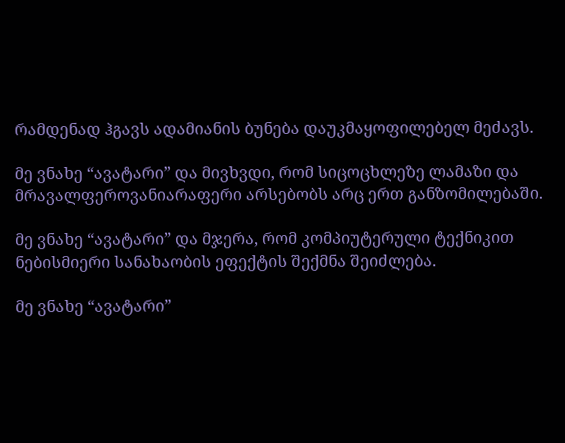რამდენად ჰგავს ადამიანის ბუნება დაუკმაყოფილებელ მეძავს.

მე ვნახე “ავატარი” და მივხვდი, რომ სიცოცხლეზე ლამაზი და მრავალფეროვანიარაფერი არსებობს არც ერთ განზომილებაში.

მე ვნახე “ავატარი” და მჯერა, რომ კომპიუტერული ტექნიკით ნებისმიერი სანახაობის ეფექტის შექმნა შეიძლება.

მე ვნახე “ავატარი”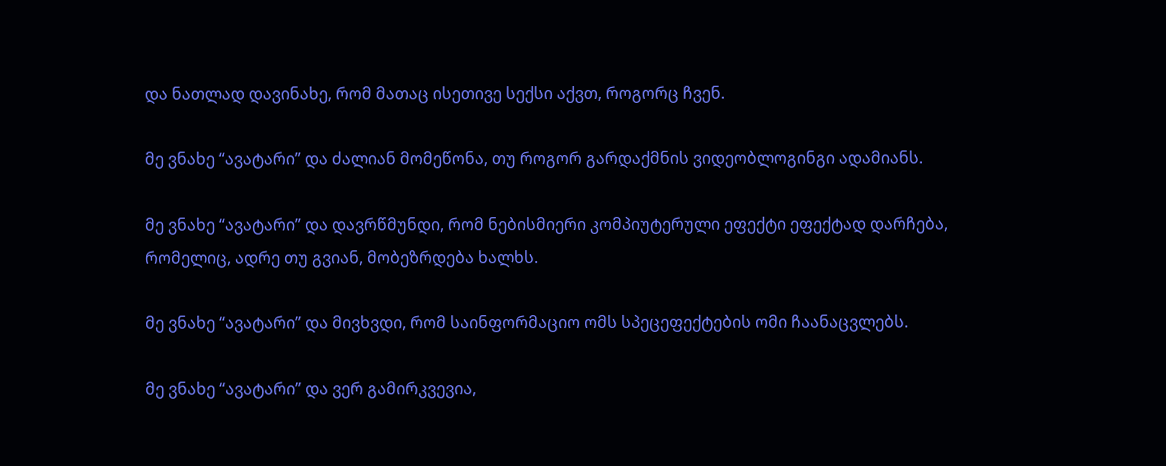და ნათლად დავინახე, რომ მათაც ისეთივე სექსი აქვთ, როგორც ჩვენ.

მე ვნახე “ავატარი” და ძალიან მომეწონა, თუ როგორ გარდაქმნის ვიდეობლოგინგი ადამიანს.

მე ვნახე “ავატარი” და დავრწმუნდი, რომ ნებისმიერი კომპიუტერული ეფექტი ეფექტად დარჩება, რომელიც, ადრე თუ გვიან, მობეზრდება ხალხს.

მე ვნახე “ავატარი” და მივხვდი, რომ საინფორმაციო ომს სპეცეფექტების ომი ჩაანაცვლებს.

მე ვნახე “ავატარი” და ვერ გამირკვევია,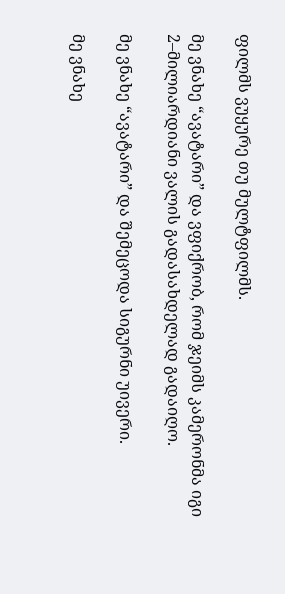ფილმს ვუყურე თუ მულტფილმს.

მე ვნახე “ავატარი” და ვფიქრობ, რომ ჯეიმს კამერონმა იგი 2–მილიარდიანი ვალის გადასახდელად გადაიღო.

მე ვნახე “ავატარი” და შემეცოდა სიგურნი უივერი.

მე ვნახე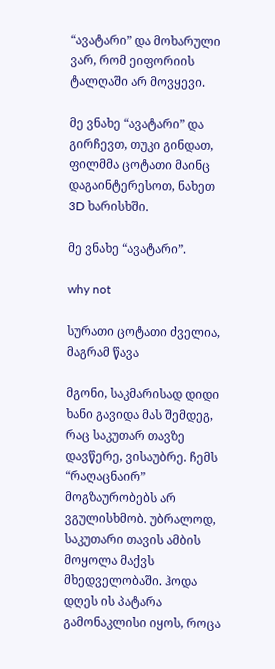“ავატარი” და მოხარული ვარ, რომ ეიფორიის ტალღაში არ მოვყევი.

მე ვნახე “ავატარი” და გირჩევთ, თუკი გინდათ, ფილმმა ცოტათი მაინც დაგაინტერესოთ, ნახეთ 3D ხარისხში.

მე ვნახე “ავატარი”.

why not

სურათი ცოტათი ძველია, მაგრამ წავა

მგონი, საკმარისად დიდი ხანი გავიდა მას შემდეგ, რაც საკუთარ თავზე დავწერე, ვისაუბრე. ჩემს “რაღაცნაირ” მოგზაურობებს არ ვგულისხმობ. უბრალოდ, საკუთარი თავის ამბის მოყოლა მაქვს მხედველობაში. ჰოდა დღეს ის პატარა გამონაკლისი იყოს, როცა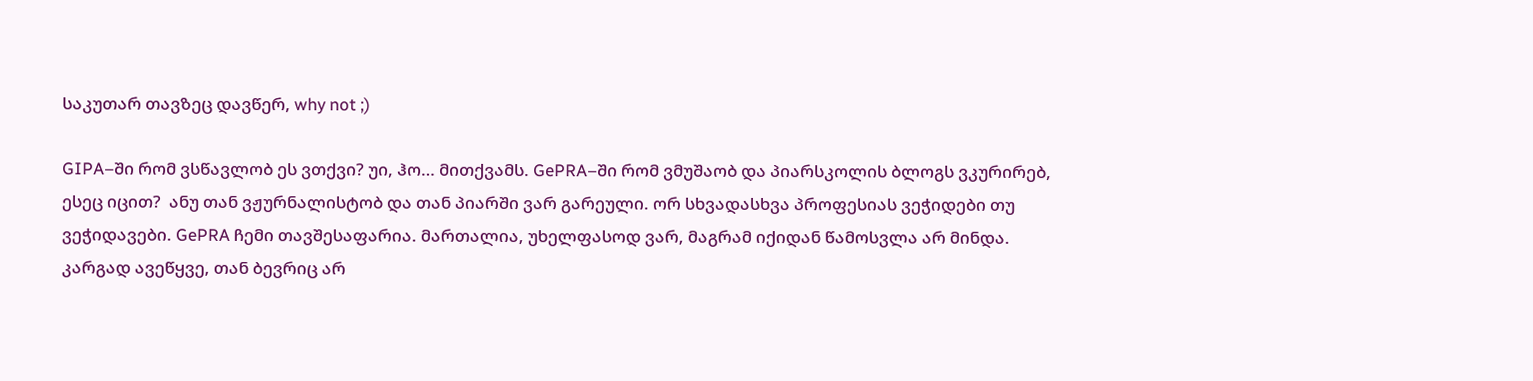საკუთარ თავზეც დავწერ, why not ;)

GIPA–ში რომ ვსწავლობ ეს ვთქვი? უი, ჰო… მითქვამს. GePRA–ში რომ ვმუშაობ და პიარსკოლის ბლოგს ვკურირებ, ესეც იცით?  ანუ თან ვჟურნალისტობ და თან პიარში ვარ გარეული. ორ სხვადასხვა პროფესიას ვეჭიდები თუ ვეჭიდავები. GePRA ჩემი თავშესაფარია. მართალია, უხელფასოდ ვარ, მაგრამ იქიდან წამოსვლა არ მინდა. კარგად ავეწყვე, თან ბევრიც არ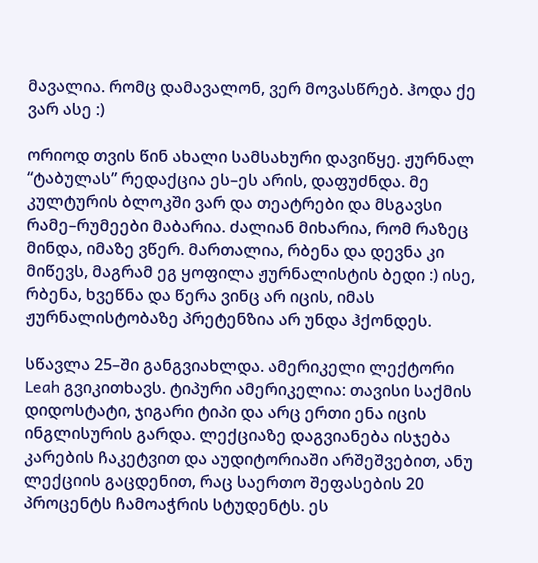მავალია. რომც დამავალონ, ვერ მოვასწრებ. ჰოდა ქე ვარ ასე :)

ორიოდ თვის წინ ახალი სამსახური დავიწყე. ჟურნალ “ტაბულას” რედაქცია ეს–ეს არის, დაფუძნდა. მე კულტურის ბლოკში ვარ და თეატრები და მსგავსი რამე–რუმეები მაბარია. ძალიან მიხარია, რომ რაზეც მინდა, იმაზე ვწერ. მართალია, რბენა და დევნა კი მიწევს, მაგრამ ეგ ყოფილა ჟურნალისტის ბედი :) ისე, რბენა, ხვეწნა და წერა ვინც არ იცის, იმას ჟურნალისტობაზე პრეტენზია არ უნდა ჰქონდეს.

სწავლა 25–ში განგვიახლდა. ამერიკელი ლექტორი Leah გვიკითხავს. ტიპური ამერიკელია: თავისი საქმის დიდოსტატი, ჯიგარი ტიპი და არც ერთი ენა იცის ინგლისურის გარდა. ლექციაზე დაგვიანება ისჯება კარების ჩაკეტვით და აუდიტორიაში არშეშვებით, ანუ ლექციის გაცდენით, რაც საერთო შეფასების 20 პროცენტს ჩამოაჭრის სტუდენტს. ეს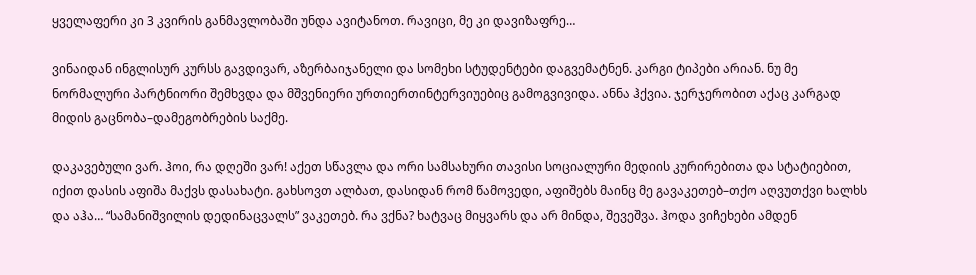ყველაფერი კი 3 კვირის განმავლობაში უნდა ავიტანოთ. რავიცი, მე კი დავიზაფრე…

ვინაიდან ინგლისურ კურსს გავდივარ, აზერბაიჯანელი და სომეხი სტუდენტები დაგვემატნენ. კარგი ტიპები არიან. ნუ მე ნორმალური პარტნიორი შემხვდა და მშვენიერი ურთიერთინტერვიუებიც გამოგვივიდა. ანნა ჰქვია. ჯერჯერობით აქაც კარგად მიდის გაცნობა–დამეგობრების საქმე.

დაკავებული ვარ. ჰოი, რა დღეში ვარ! აქეთ სწავლა და ორი სამსახური თავისი სოციალური მედიის კურირებითა და სტატიებით, იქით დასის აფიშა მაქვს დასახატი. გახსოვთ ალბათ, დასიდან რომ წამოვედი, აფიშებს მაინც მე გავაკეთებ–თქო აღვუთქვი ხალხს და აჰა… “სამანიშვილის დედინაცვალს” ვაკეთებ. რა ვქნა? ხატვაც მიყვარს და არ მინდა, შევეშვა. ჰოდა ვიჩეხები ამდენ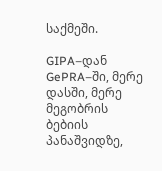საქმეში.

GIPA–დან GePRA–ში, მერე დასში, მერე მეგობრის ბებიის პანაშვიდზე,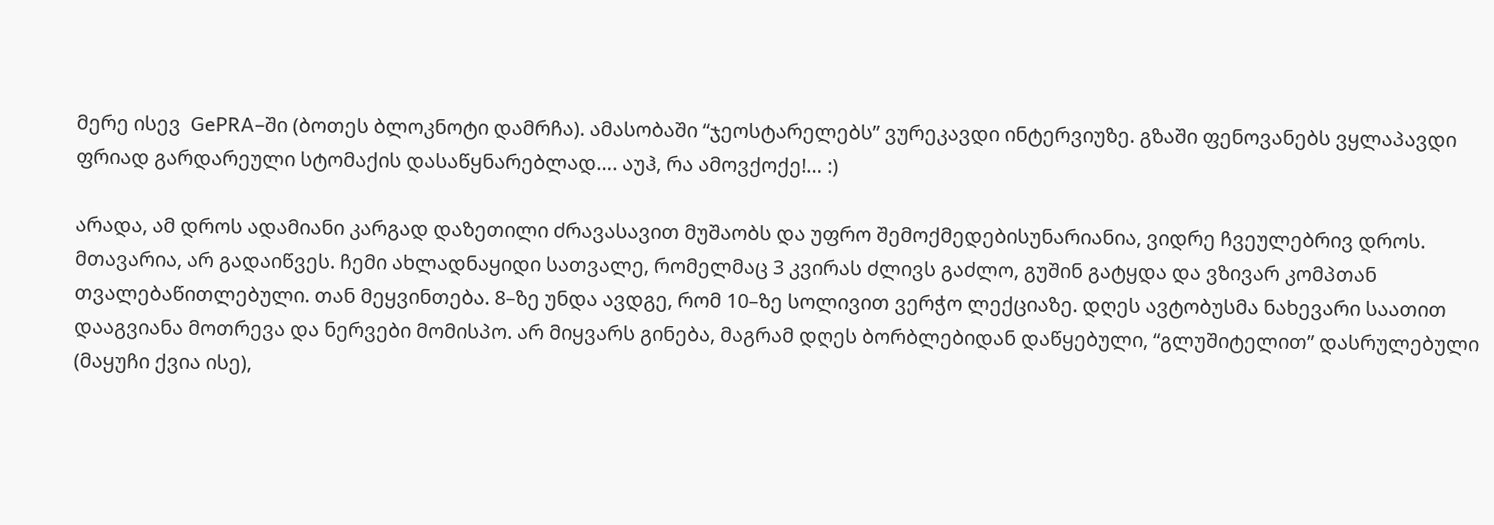მერე ისევ  GePRA–ში (ბოთეს ბლოკნოტი დამრჩა). ამასობაში “ჯეოსტარელებს” ვურეკავდი ინტერვიუზე. გზაში ფენოვანებს ვყლაპავდი ფრიად გარდარეული სტომაქის დასაწყნარებლად…. აუჰ, რა ამოვქოქე!… :)

არადა, ამ დროს ადამიანი კარგად დაზეთილი ძრავასავით მუშაობს და უფრო შემოქმედებისუნარიანია, ვიდრე ჩვეულებრივ დროს. მთავარია, არ გადაიწვეს. ჩემი ახლადნაყიდი სათვალე, რომელმაც 3 კვირას ძლივს გაძლო, გუშინ გატყდა და ვზივარ კომპთან თვალებაწითლებული. თან მეყვინთება. 8–ზე უნდა ავდგე, რომ 10–ზე სოლივით ვერჭო ლექციაზე. დღეს ავტობუსმა ნახევარი საათით დააგვიანა მოთრევა და ნერვები მომისპო. არ მიყვარს გინება, მაგრამ დღეს ბორბლებიდან დაწყებული, “გლუშიტელით” დასრულებული (მაყუჩი ქვია ისე),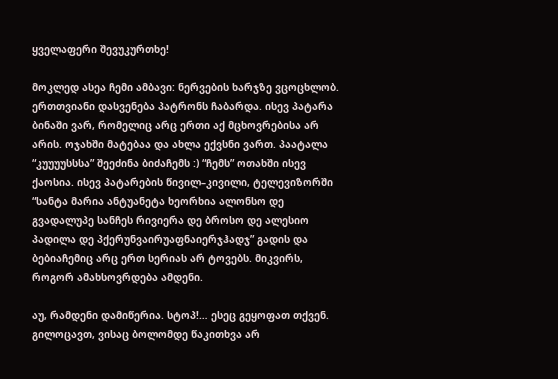ყველაფერი შევუკურთხე!

მოკლედ ასეა ჩემი ამბავი: ნერვების ხარჯზე ვცოცხლობ. ერთთვიანი დასვენება პატრონს ჩაბარდა. ისევ პატარა ბინაში ვარ, რომელიც არც ერთი აქ მცხოვრებისა არ არის. ოჯახში მატებაა და ახლა ექვსნი ვართ. პაატალა “კუუუუსსსა” შეეძინა ბიძაჩემს :) “ჩემს” ოთახში ისევ ქაოსია. ისევ პატარების წივილ–კივილი, ტელევიზორში “სანტა მარია ანტუანეტა ხეორხია ალონსო დე გვადალუპე სანჩეს რივიერა დე ბროსო დე ალესიო პადილა დე პქერუნვაირუაფნაიერჯჰადჯ” გადის და ბებიაჩემიც არც ერთ სერიას არ ტოვებს. მიკვირს, როგორ ამახსოვრდება ამდენი.

აუ, რამდენი დამიწერია. სტოპ!… ესეც გეყოფათ თქვენ. გილოცავთ, ვისაც ბოლომდე წაკითხვა არ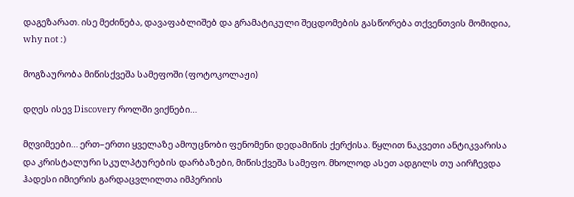დაგეზარათ. ისე მეძინება, დავაფაბლიშებ და გრამატიკული შეცდომების გასწორება თქვენთვის მომიდია, why not :)

მოგზაურობა მიწისქვეშა სამეფოში (ფოტოკოლაჟი)

დღეს ისევ Discovery როლში ვიქნები…

მღვიმეები… ერთ–ერთი ყველაზე ამოუცნობი ფენომენი დედამიწის ქერქისა. წყლით ნაკვეთი ანტიკვარისა და კრისტალური სკულპტურების დარბაზები, მიწისქვეშა სამეფო. მხოლოდ ასეთ ადგილს თუ აირჩევდა ჰადესი იმიერის გარდაცვლილთა იმპერიის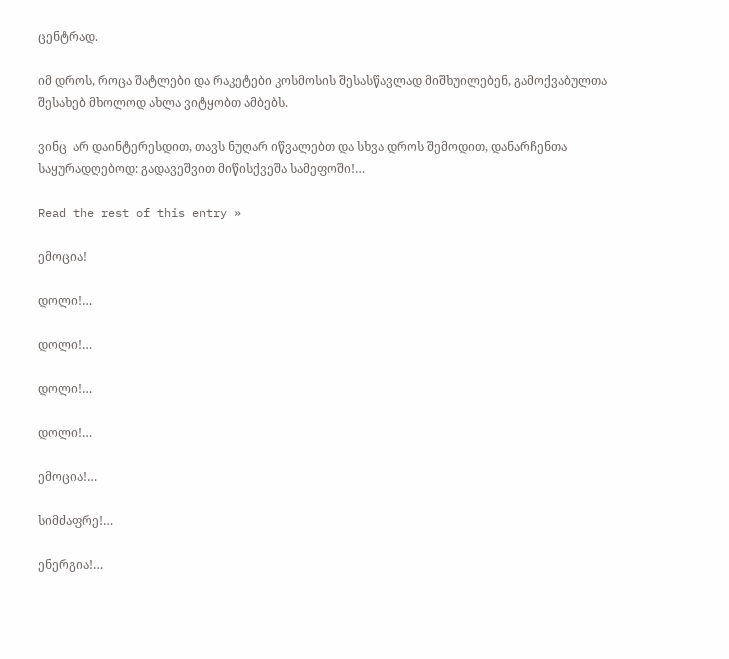ცენტრად.

იმ დროს, როცა შატლები და რაკეტები კოსმოსის შესასწავლად მიშხუილებენ, გამოქვაბულთა შესახებ მხოლოდ ახლა ვიტყობთ ამბებს.

ვინც  არ დაინტერესდით, თავს ნუღარ იწვალებთ და სხვა დროს შემოდით, დანარჩენთა საყურადღებოდ: გადავეშვით მიწისქვეშა სამეფოში!…

Read the rest of this entry »

ემოცია!

დოლი!…

დოლი!…

დოლი!…

დოლი!…

ემოცია!…

სიმძაფრე!…

ენერგია!…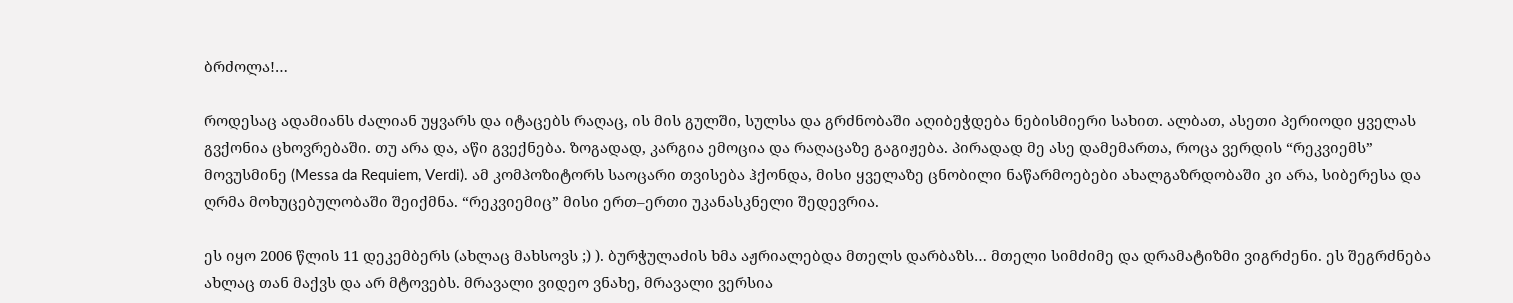ბრძოლა!…

როდესაც ადამიანს ძალიან უყვარს და იტაცებს რაღაც, ის მის გულში, სულსა და გრძნობაში აღიბეჭდება ნებისმიერი სახით. ალბათ, ასეთი პერიოდი ყველას გვქონია ცხოვრებაში. თუ არა და, აწი გვექნება. ზოგადად, კარგია ემოცია და რაღაცაზე გაგიჟება. პირადად მე ასე დამემართა, როცა ვერდის “რეკვიემს” მოვუსმინე (Messa da Requiem, Verdi). ამ კომპოზიტორს საოცარი თვისება ჰქონდა, მისი ყველაზე ცნობილი ნაწარმოებები ახალგაზრდობაში კი არა, სიბერესა და ღრმა მოხუცებულობაში შეიქმნა. “რეკვიემიც” მისი ერთ–ერთი უკანასკნელი შედევრია.

ეს იყო 2006 წლის 11 დეკემბერს (ახლაც მახსოვს ;) ). ბურჭულაძის ხმა აჟრიალებდა მთელს დარბაზს… მთელი სიმძიმე და დრამატიზმი ვიგრძენი. ეს შეგრძნება ახლაც თან მაქვს და არ მტოვებს. მრავალი ვიდეო ვნახე, მრავალი ვერსია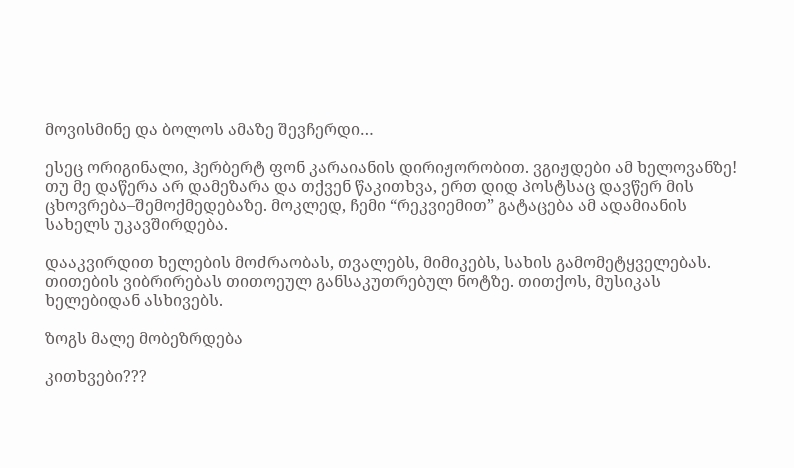მოვისმინე და ბოლოს ამაზე შევჩერდი…

ესეც ორიგინალი, ჰერბერტ ფონ კარაიანის დირიჟორობით. ვგიჟდები ამ ხელოვანზე! თუ მე დაწერა არ დამეზარა და თქვენ წაკითხვა, ერთ დიდ პოსტსაც დავწერ მის ცხოვრება–შემოქმედებაზე. მოკლედ, ჩემი “რეკვიემით” გატაცება ამ ადამიანის სახელს უკავშირდება.

დააკვირდით ხელების მოძრაობას, თვალებს, მიმიკებს, სახის გამომეტყველებას. თითების ვიბრირებას თითოეულ განსაკუთრებულ ნოტზე. თითქოს, მუსიკას ხელებიდან ასხივებს.

ზოგს მალე მობეზრდება

კითხვები???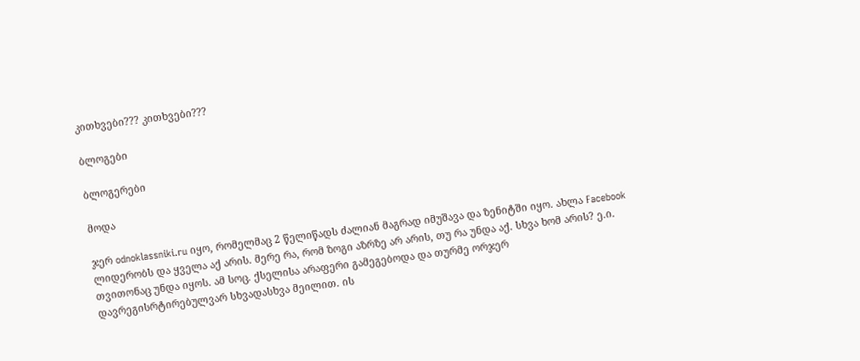კითხვები??? კითხვები???

ბლოგები

ბლოგერები

მოდა

ჯერ odnoklassniki.ru იყო, რომელმაც 2 წელიწადს ძალიან მაგრად იმუშავა და ზენიტში იყო. ახლა Facebook ლიდერობს და ყველა აქ არის. მერე რა, რომ ზოგი აზრზე არ არის, თუ რა უნდა აქ. სხვა ხომ არის? ე.ი. თვითონაც უნდა იყოს. ამ სოც. ქსელისა არაფერი გამეგებოდა და თურმე ორჯერ დავრეგისრტირებულვარ სხვადასხვა მეილით. ის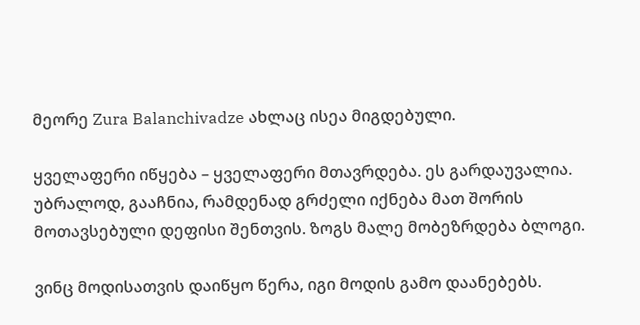მეორე Zura Balanchivadze ახლაც ისეა მიგდებული.

ყველაფერი იწყება – ყველაფერი მთავრდება. ეს გარდაუვალია. უბრალოდ, გააჩნია, რამდენად გრძელი იქნება მათ შორის მოთავსებული დეფისი შენთვის. ზოგს მალე მობეზრდება ბლოგი.

ვინც მოდისათვის დაიწყო წერა, იგი მოდის გამო დაანებებს.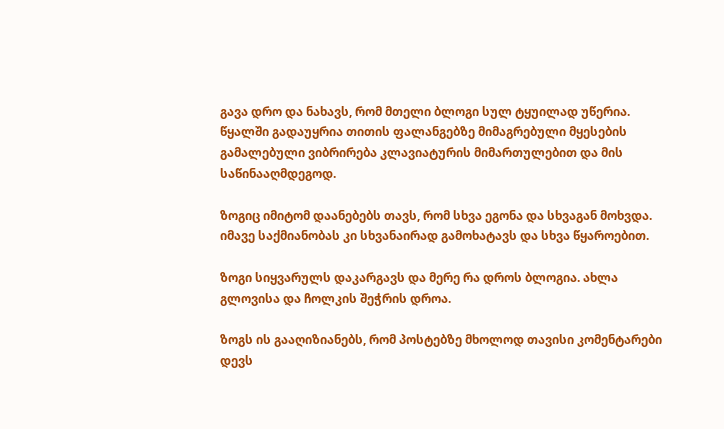გავა დრო და ნახავს, რომ მთელი ბლოგი სულ ტყუილად უწერია. წყალში გადაუყრია თითის ფალანგებზე მიმაგრებული მყესების გამალებული ვიბრირება კლავიატურის მიმართულებით და მის საწინააღმდეგოდ.

ზოგიც იმიტომ დაანებებს თავს, რომ სხვა ეგონა და სხვაგან მოხვდა. იმავე საქმიანობას კი სხვანაირად გამოხატავს და სხვა წყაროებით.

ზოგი სიყვარულს დაკარგავს და მერე რა დროს ბლოგია. ახლა გლოვისა და ჩოლკის შეჭრის დროა.

ზოგს ის გააღიზიანებს, რომ პოსტებზე მხოლოდ თავისი კომენტარები დევს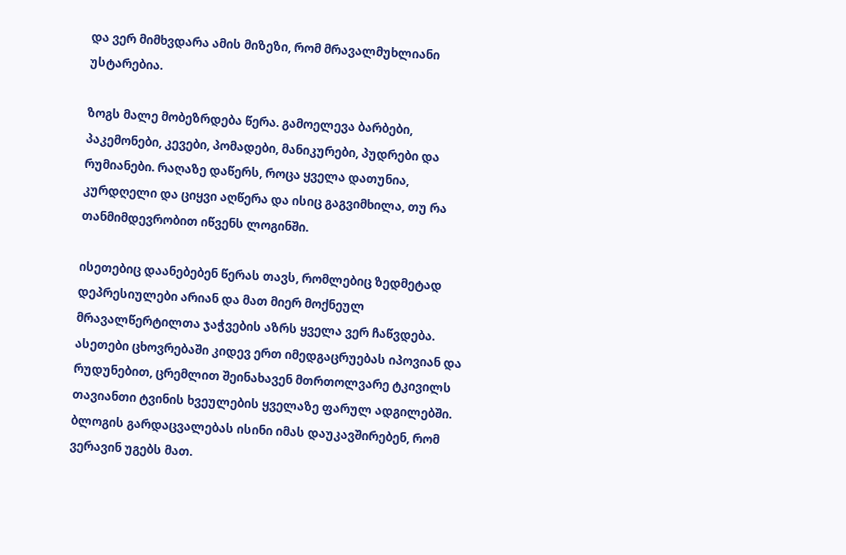და ვერ მიმხვდარა ამის მიზეზი, რომ მრავალმუხლიანი უსტარებია.

ზოგს მალე მობეზრდება წერა. გამოელევა ბარბები, პაკემონები, კევები, პომადები, მანიკურები, პუდრები და რუმიანები. რაღაზე დაწერს, როცა ყველა დათუნია, კურდღელი და ციყვი აღწერა და ისიც გაგვიმხილა, თუ რა თანმიმდევრობით იწვენს ლოგინში.

ისეთებიც დაანებებენ წერას თავს, რომლებიც ზედმეტად დეპრესიულები არიან და მათ მიერ მოქნეულ მრავალწერტილთა ჯაჭვების აზრს ყველა ვერ ჩაწვდება. ასეთები ცხოვრებაში კიდევ ერთ იმედგაცრუებას იპოვიან და რუდუნებით, ცრემლით შეინახავენ მთრთოლვარე ტკივილს თავიანთი ტვინის ხვეულების ყველაზე ფარულ ადგილებში. ბლოგის გარდაცვალებას ისინი იმას დაუკავშირებენ, რომ ვერავინ უგებს მათ.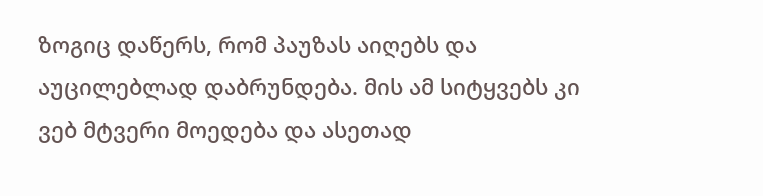ზოგიც დაწერს, რომ პაუზას აიღებს და აუცილებლად დაბრუნდება. მის ამ სიტყვებს კი ვებ მტვერი მოედება და ასეთად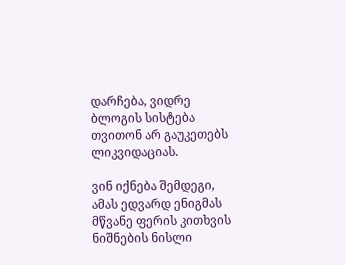დარჩება, ვიდრე ბლოგის სისტება თვითონ არ გაუკეთებს ლიკვიდაციას.

ვინ იქნება შემდეგი, ამას ედვარდ ენიგმას მწვანე ფერის კითხვის ნიშნების ნისლი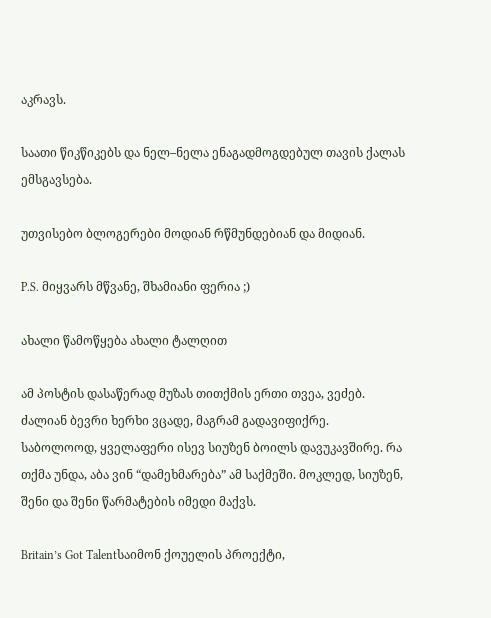აკრავს.

საათი წიკწიკებს და ნელ–ნელა ენაგადმოგდებულ თავის ქალას ემსგავსება.

უთვისებო ბლოგერები მოდიან რწმუნდებიან და მიდიან.

P.S. მიყვარს მწვანე, შხამიანი ფერია ;)

ახალი წამოწყება ახალი ტალღით

ამ პოსტის დასაწერად მუზას თითქმის ერთი თვეა, ვეძებ. ძალიან ბევრი ხერხი ვცადე, მაგრამ გადავიფიქრე. საბოლოოდ, ყველაფერი ისევ სიუზენ ბოილს დავუკავშირე. რა თქმა უნდა, აბა ვინ “დამეხმარება” ამ საქმეში. მოკლედ, სიუზენ, შენი და შენი წარმატების იმედი მაქვს.

Britain’s Got Talentსაიმონ ქოუელის პროექტი,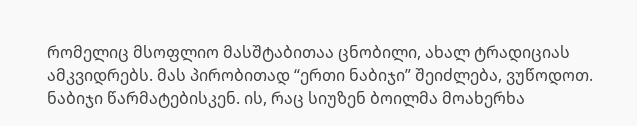რომელიც მსოფლიო მასშტაბითაა ცნობილი, ახალ ტრადიციას ამკვიდრებს. მას პირობითად “ერთი ნაბიჯი” შეიძლება, ვუწოდოთ. ნაბიჯი წარმატებისკენ. ის, რაც სიუზენ ბოილმა მოახერხა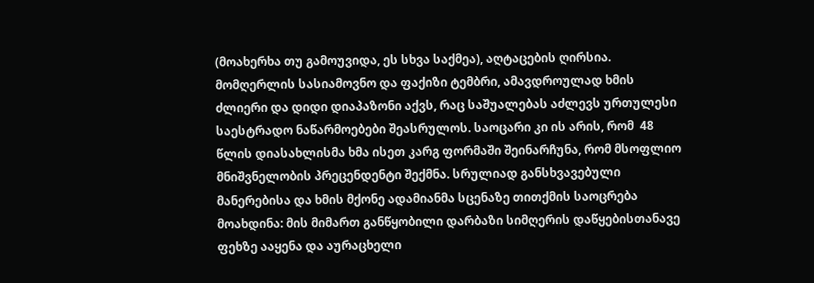(მოახერხა თუ გამოუვიდა, ეს სხვა საქმეა), აღტაცების ღირსია. მომღერლის სასიამოვნო და ფაქიზი ტემბრი, ამავდროულად ხმის ძლიერი და დიდი დიაპაზონი აქვს, რაც საშუალებას აძლევს ურთულესი საესტრადო ნაწარმოებები შეასრულოს. საოცარი კი ის არის, რომ  48 წლის დიასახლისმა ხმა ისეთ კარგ ფორმაში შეინარჩუნა, რომ მსოფლიო მნიშვნელობის პრეცენდენტი შექმნა. სრულიად განსხვავებული მანერებისა და ხმის მქონე ადამიანმა სცენაზე თითქმის საოცრება მოახდინა: მის მიმართ განწყობილი დარბაზი სიმღერის დაწყებისთანავე ფეხზე ააყენა და აურაცხელი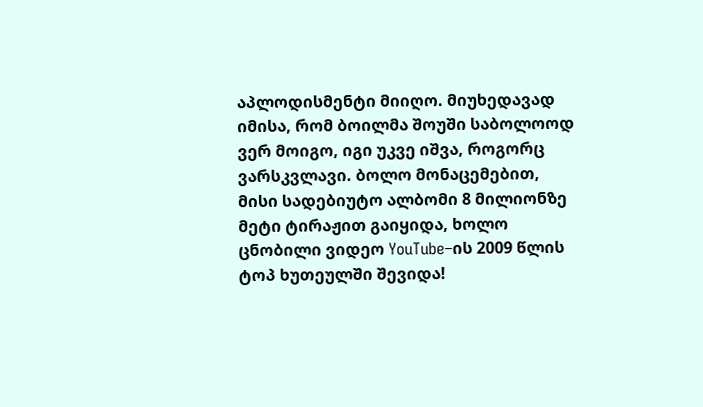აპლოდისმენტი მიიღო. მიუხედავად იმისა, რომ ბოილმა შოუში საბოლოოდ ვერ მოიგო, იგი უკვე იშვა, როგორც ვარსკვლავი. ბოლო მონაცემებით, მისი სადებიუტო ალბომი 8 მილიონზე მეტი ტირაჟით გაიყიდა, ხოლო ცნობილი ვიდეო YouTube–ის 2009 წლის ტოპ ხუთეულში შევიდა!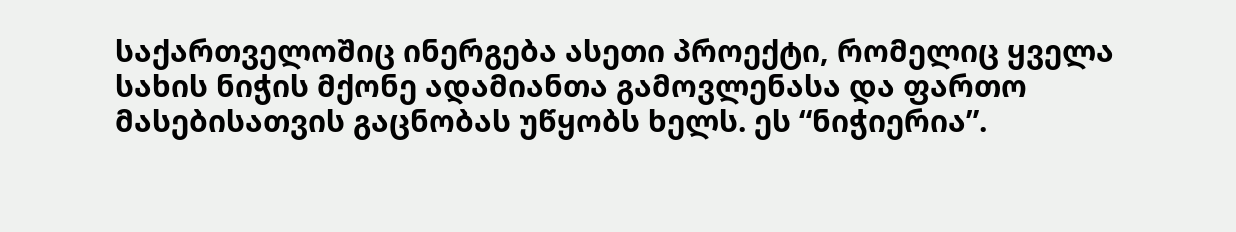საქართველოშიც ინერგება ასეთი პროექტი, რომელიც ყველა სახის ნიჭის მქონე ადამიანთა გამოვლენასა და ფართო მასებისათვის გაცნობას უწყობს ხელს. ეს “ნიჭიერია”.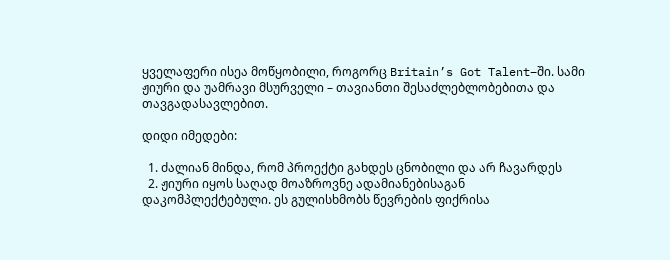ყველაფერი ისეა მოწყობილი, როგორც Britain’s Got Talent–ში. სამი ჟიური და უამრავი მსურველი – თავიანთი შესაძლებლობებითა და თავგადასავლებით.

დიდი იმედები:

  1. ძალიან მინდა, რომ პროექტი გახდეს ცნობილი და არ ჩავარდეს
  2. ჟიური იყოს საღად მოაზროვნე ადამიანებისაგან დაკომპლექტებული. ეს გულისხმობს წევრების ფიქრისა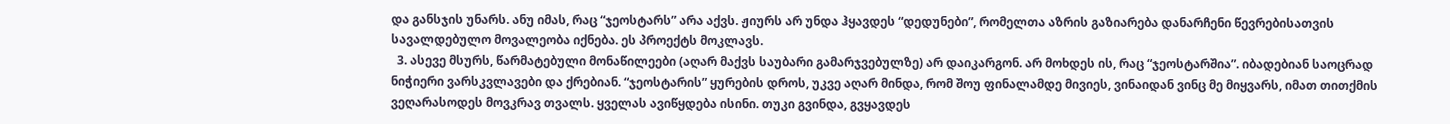და განსჯის უნარს. ანუ იმას, რაც “ჯეოსტარს” არა აქვს. ჟიურს არ უნდა ჰყავდეს “დედუნები”, რომელთა აზრის გაზიარება დანარჩენი წევრებისათვის სავალდებულო მოვალეობა იქნება. ეს პროექტს მოკლავს.
  3. ასევე მსურს, წარმატებული მონაწილეები (აღარ მაქვს საუბარი გამარჯვებულზე) არ დაიკარგონ. არ მოხდეს ის, რაც “ჯეოსტარშია”. იბადებიან საოცრად ნიჭიერი ვარსკვლავები და ქრებიან. “ჯეოსტარის” ყურების დროს, უკვე აღარ მინდა, რომ შოუ ფინალამდე მივიეს, ვინაიდან ვინც მე მიყვარს, იმათ თითქმის ვეღარასოდეს მოვკრავ თვალს. ყველას ავიწყდება ისინი. თუკი გვინდა, გვყავდეს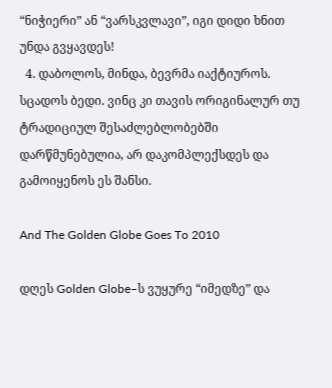“ნიჭიერი” ან “ვარსკვლავი”, იგი დიდი ხნით უნდა გვყავდეს!
  4. დაბოლოს, მინდა, ბევრმა იაქტიუროს. სცადოს ბედი. ვინც კი თავის ორიგინალურ თუ ტრადიციულ შესაძლებლობებში დარწმუნებულია, არ დაკომპლექსდეს და გამოიყენოს ეს შანსი.

And The Golden Globe Goes To 2010

დღეს Golden Globe–ს ვუყურე “იმედზე” და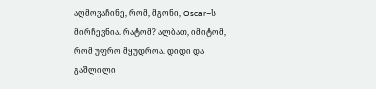აღმოვაჩინე, რომ, მგონი, Oscar–ს მირჩევნია. რატომ? ალბათ, იმიტომ, რომ უფრო მყუდროა. დიდი და გაშლილი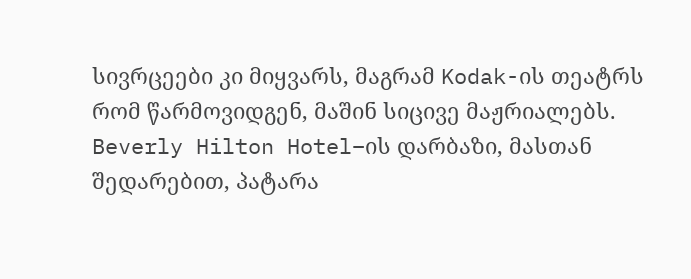სივრცეები კი მიყვარს, მაგრამ Kodak-ის თეატრს რომ წარმოვიდგენ, მაშინ სიცივე მაჟრიალებს. Beverly Hilton Hotel–ის დარბაზი, მასთან შედარებით, პატარა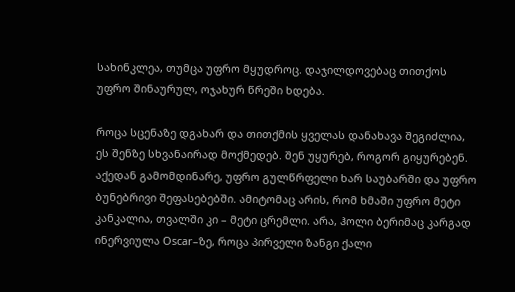სახინკლეა, თუმცა უფრო მყუდროც. დაჯილდოვებაც თითქოს უფრო შინაურულ, ოჯახურ წრეში ხდება.

როცა სცენაზე დგახარ და თითქმის ყველას დანახავა შეგიძლია, ეს შენზე სხვანაირად მოქმედებ. შენ უყურებ, როგორ გიყურებენ. აქედან გამომდინარე, უფრო გულწრფელი ხარ საუბარში და უფრო ბუნებრივი შეფასებებში. ამიტომაც არის, რომ ხმაში უფრო მეტი კანკალია, თვალში კი – მეტი ცრემლი. არა, ჰოლი ბერიმაც კარგად ინერვიულა Oscar–ზე, როცა პირველი ზანგი ქალი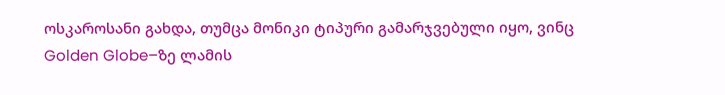ოსკაროსანი გახდა, თუმცა მონიკი ტიპური გამარჯვებული იყო, ვინც Golden Globe–ზე ლამის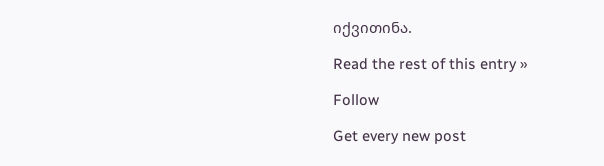იქვითინა.

Read the rest of this entry »

Follow

Get every new post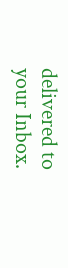delivered to your Inbox.